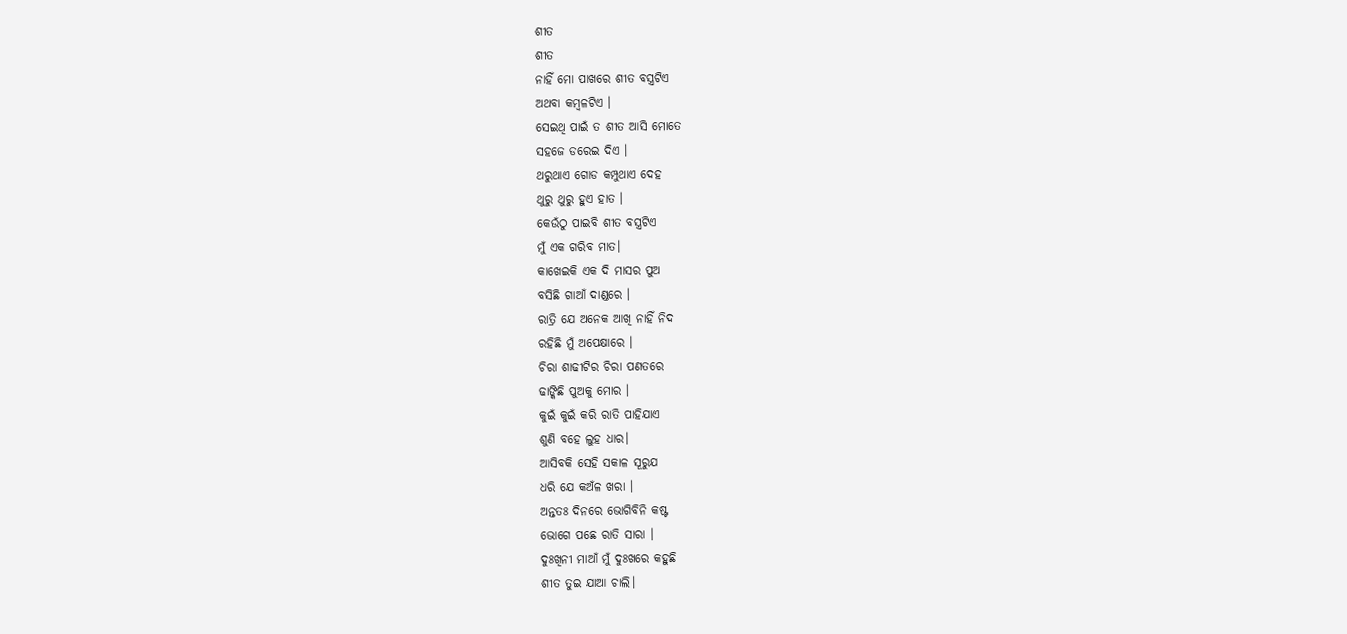ଶୀତ
ଶୀତ
ନାହିଁ ମୋ ପାଖରେ ଶୀତ ବସ୍ତ୍ରଟିଏ
ଅଥବା କମ୍ବଳଟିଏ ।
ସେଇଥି ପାଇଁ ତ ଶୀତ ଆସି ମୋତେ
ସହଜେ ଡରେଇ ଦିଏ ।
ଥରୁଥାଏ ଗୋଡ କମ୍ପୁଥାଏ ଦେହ
ଥୁରୁ ଥୁରୁ ହୁଏ ହାତ ।
କେଉଁଠୁ ପାଇବି ଶୀତ ବସ୍ତ୍ରଟିଏ
ମୁଁ ଏକ ଗରିବ ମାତ।
କାଖେଇକି ଏକ ଦି ମାସର ପୁଅ
ବସିଛି ଗାଆଁ ଦାଣ୍ଡରେ ।
ରାତ୍ରି ଯେ ଅନେକ ଆଖି ନାହିଁ ନିଦ
ରହିଛି ମୁଁ ଅପେକ୍ଷାରେ ।
ଚିରା ଶାଢୀଟିର ଚିରା ପଣତରେ
ଢାଙ୍କିଛି ପୁଅକୁ ମୋର ।
କୁଇଁ କୁଇଁ କରି ରାତି ପାହିଯାଏ
ଶୁଣି ବହେ ଲୁହ ଧାର।
ଆସିବକି ସେହି ସକାଳ ସୂରୁଯ
ଧରି ଯେ କଅଁଳ ଖରା ।
ଅନ୍ତତଃ ଦିନରେ ଭୋଗିବିନି କଷ୍ଟ
ଭୋଗେ ପଛେ ରାତି ସାରା ।
ଦୁଃଖିନୀ ମାଆଁ ମୁଁ ଦୁଃଖରେ କହୁଛି
ଶୀତ ତୁଇ ଯାଆ ଚାଲି।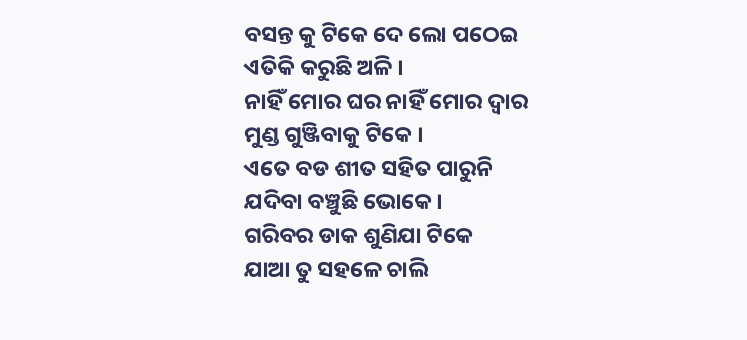ବସନ୍ତ କୁ ଟିକେ ଦେ ଲୋ ପଠେଇ
ଏତିକି କରୁଛି ଅଳି ।
ନାହିଁ ମୋର ଘର ନାହିଁ ମୋର ଦ୍ବାର
ମୁଣ୍ଡ ଗୁଞ୍ଜିବାକୁ ଟିକେ ।
ଏତେ ବଡ ଶୀତ ସହିତ ପାରୁନି
ଯଦିବା ବଞ୍ଚୁଛି ଭୋକେ ।
ଗରିବର ଡାକ ଶୁଣିଯା ଟିକେ
ଯାଆ ତୁ ସହଳେ ଚାଲି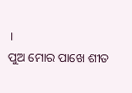।
ପୁଅ ମୋର ପାଖେ ଶୀତ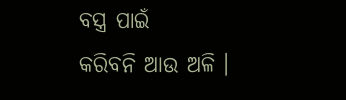ବସ୍ତ୍ର ପାଇଁ
କରିବନି ଆଉ ଅଳି ।